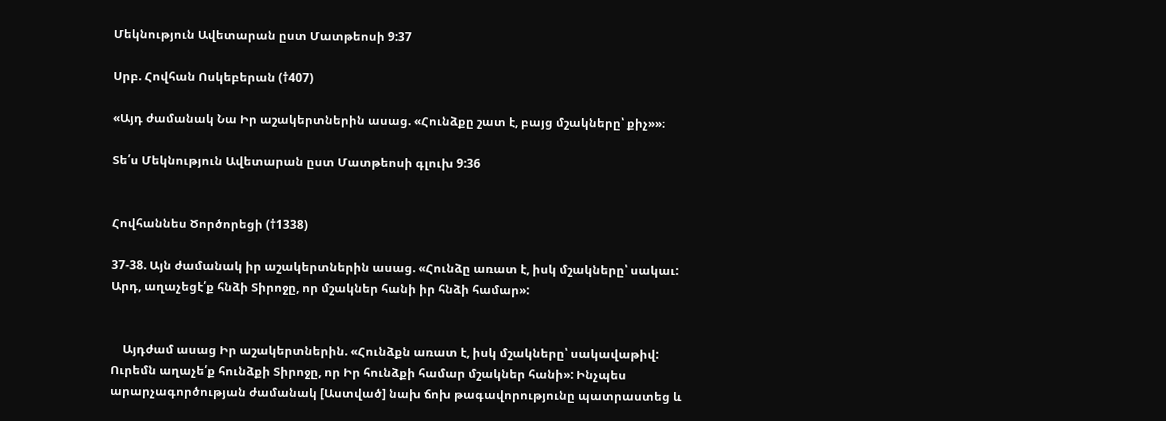Մեկնություն Ավետարան ըստ Մատթեոսի 9:37

Սրբ. Հովհան Ոսկեբերան (†407)

«Այդ ժամանակ Նա Իր աշակերտներին ասաց. «Հունձքը շատ է, բայց մշակները՝ քիչ»»։

Տե՛ս Մեկնություն Ավետարան ըստ Մատթեոսի գլուխ 9:36


Հովհաննես Ծործորեցի (†1338)

37-38. Այն ժամանակ իր աշակերտներին ասաց. «Հունձը առատ է, իսկ մշակները՝ սակաւ: Արդ, աղաչեցէ՛ք հնձի Տիրոջը, որ մշակներ հանի իր հնձի համար»:


    Այդժամ ասաց Իր աշակերտներին. «Հունձքն առատ է, իսկ մշակները՝ սակավաթիվ: Ուրեմն աղաչե՛ք հունձքի Տիրոջը, որ Իր հունձքի համար մշակներ հանի»: Ինչպես արարչագործության ժամանակ [Աստված] նախ ճոխ թագավորությունը պատրաստեց և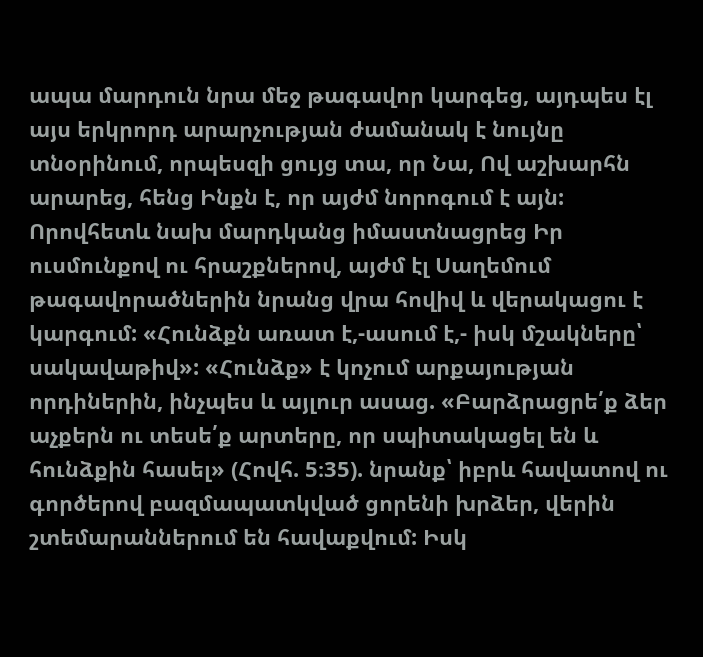ապա մարդուն նրա մեջ թագավոր կարգեց, այդպես էլ այս երկրորդ արարչության ժամանակ է նույնը տնօրինում, որպեսզի ցույց տա, որ Նա, Ով աշխարհն արարեց, հենց Ինքն է, որ այժմ նորոգում է այն: Որովհետև նախ մարդկանց իմաստնացրեց Իր ուսմունքով ու հրաշքներով, այժմ էլ Սաղեմում թագավորածներին նրանց վրա հովիվ և վերակացու է կարգում: «Հունձքն առատ է,-ասում է,- իսկ մշակները՝ սակավաթիվ»: «Հունձք» է կոչում արքայության որդիներին, ինչպես և այլուր ասաց. «Բարձրացրե՛ք ձեր աչքերն ու տեսե՛ք արտերը, որ սպիտակացել են և հունձքին հասել» (Հովհ. 5։35). նրանք՝ իբրև հավատով ու գործերով բազմապատկված ցորենի խրձեր, վերին շտեմարաններում են հավաքվում: Իսկ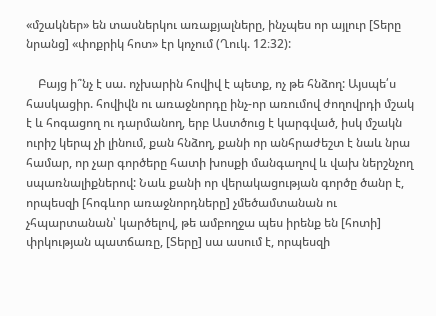«մշակներ» են տասներկու առաքյալները, ինչպես որ այլուր [Տերը նրանց] «փոքրիկ հոտ» էր կոչում (Ղուկ. 12։32):

    Բայց ի՞նչ է սա. ոչխարին հովիվ է պետք, ոչ թե հնձող: Այսպե՛ս հասկացիր. հովիվն ու առաջնորդը ինչ-որ առումով ժողովրդի մշակ է և հոգացող ու դարմանող, երբ Աստծուց է կարգված, իսկ մշակն ուրիշ կերպ չի լինում, քան հնձող, քանի որ անհրաժեշտ է նաև նրա համար, որ չար գործերը հատի խոսքի մանգաղով և վախ ներշնչող սպառնալիքներով: Նաև քանի որ վերակացության գործը ծանր է, որպեսզի [հոգևոր առաջնորդները] չմեծամտանան ու չհպարտանան՝ կարծելով, թե ամբողջա պես իրենք են [հոտի] փրկության պատճառը, [Տերը] սա ասում է, որպեսզի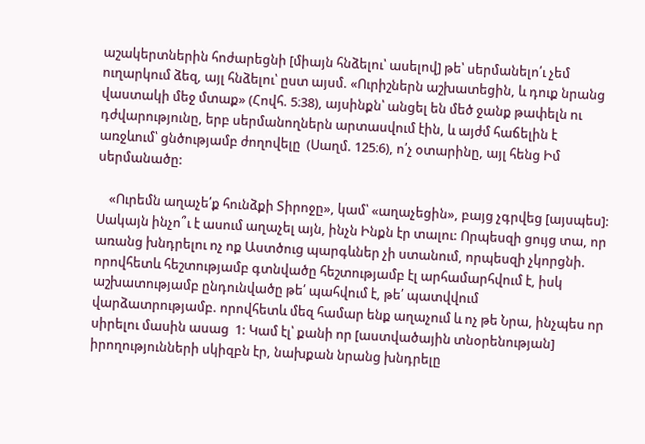աշակերտներին հոժարեցնի [միայն հնձելու՝ ասելով] թե՝ սերմանելո՛ւ չեմ ուղարկում ձեզ, այլ հնձելու՝ ըստ այսմ. «Ուրիշներն աշխատեցին, և դուք նրանց վաստակի մեջ մտաք» (Հովհ. 5։38), այսինքն՝ անցել են մեծ ջանք թափելն ու դժվարությունը, երբ սերմանողներն արտասվում էին, և այժմ հաճելին է առջևում՝ ցնծությամբ ժողովելը  (Սաղմ. 125։6), ո՛չ օտարինը, այլ հենց Իմ սերմանածը:

    «Ուրեմն աղաչե՛ք հունձքի Տիրոջը», կամ՝ «աղաչեցին», բայց չգրվեց [այսպես]: Սակայն ինչո՞ւ է ասում աղաչել այն, ինչն Ինքն էր տալու: Որպեսզի ցույց տա, որ առանց խնդրելու ոչ ոք Աստծուց պարգևներ չի ստանում, որպեսզի չկորցնի. որովհետև հեշտությամբ գտնվածը հեշտությամբ էլ արհամարհվում է, իսկ աշխատությամբ ընդունվածը թե՛ պահվում է, թե՛ պատվվում վարձատրությամբ. որովհետև մեզ համար ենք աղաչում և ոչ թե Նրա, ինչպես որ սիրելու մասին ասաց  1: Կամ էլ՝ քանի որ [աստվածային տնօրենության] իրողությունների սկիզբն էր, նախքան նրանց խնդրելը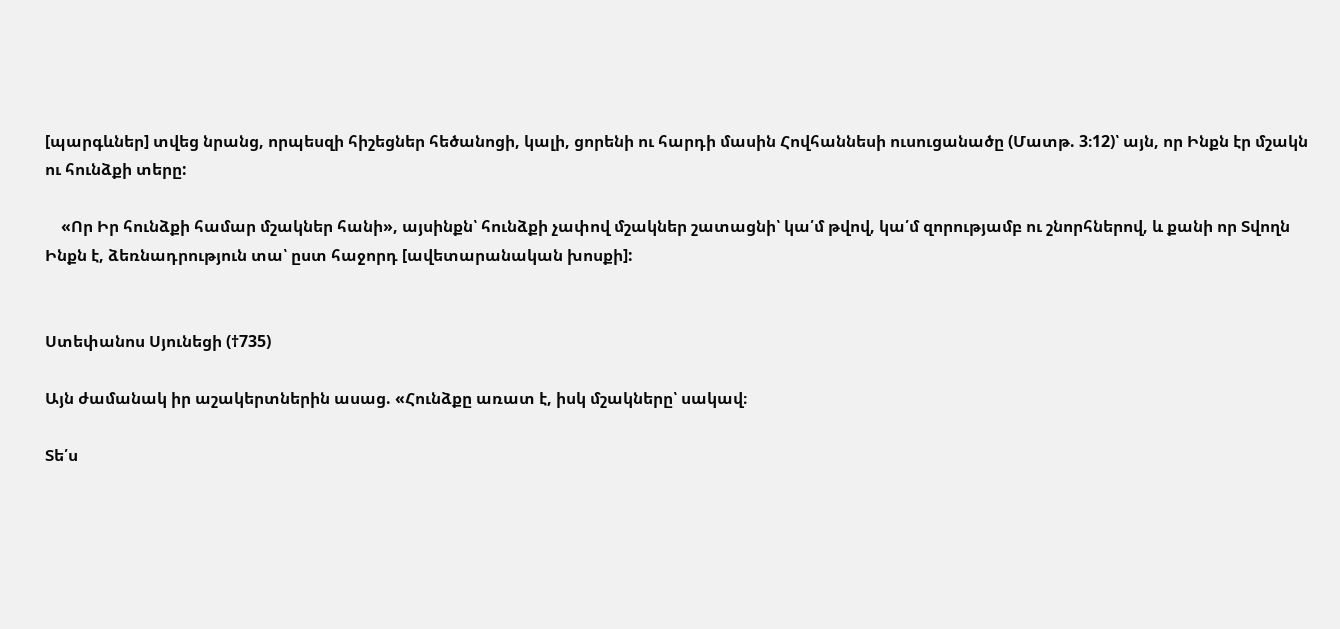[պարգևներ] տվեց նրանց, որպեսզի հիշեցներ հեծանոցի, կալի, ցորենի ու հարդի մասին Հովհաննեսի ուսուցանածը (Մատթ. 3։12)՝ այն, որ Ինքն էր մշակն ու հունձքի տերը:

    «Որ Իր հունձքի համար մշակներ հանի», այսինքն՝ հունձքի չափով մշակներ շատացնի՝ կա՛մ թվով, կա՛մ զորությամբ ու շնորհներով, և քանի որ Տվողն Ինքն է, ձեռնադրություն տա՝ ըստ հաջորդ [ավետարանական խոսքի]:


Ստեփանոս Սյունեցի (†735)

Այն ժամանակ իր աշակերտներին ասաց. «Հունձքը առատ է, իսկ մշակները՝ սակավ։

Տե՛ս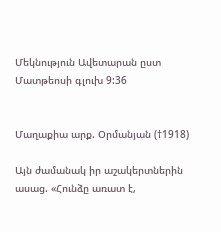Մեկնություն Ավետարան ըստ Մատթեոսի գլուխ 9:36


Մաղաքիա արք. Օրմանյան (†1918)

Այն ժամանակ իր աշակերտներին ասաց. «Հունձը առատ է,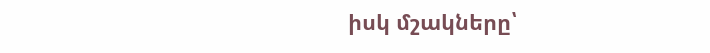իսկ մշակները՝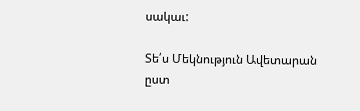սակաւ:

Տե՛ս Մեկնություն Ավետարան ըստ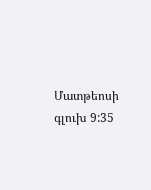Մատթեոսի գլուխ 9:35